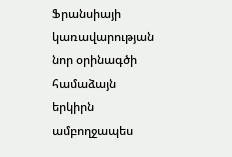Ֆրանսիայի կառավարության նոր օրինագծի համաձայն երկիրն ամբողջապես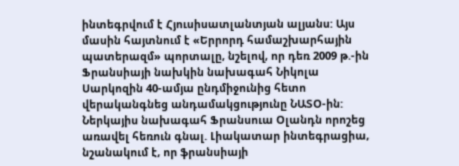ինտեգրվում է Հյուսիսատլանտյան ալյանս: Այս մասին հայտնում է «Երրորդ համաշխարհային պատերազմ» պորտալը, նշելով, որ դեռ 2009 թ.-ին Ֆրանսիայի նախկին նախագահ Նիկոլա Սարկոզին 40-ամյա ընդմիջունից հետո վերականգնեց անդամակցությունը ՆԱՏՕ-ին:
Ներկայիս նախագահ Ֆրանսուա Օլանդն որոշեց առավել հեռուն գնալ. Լիակատար ինտեգրացիա, նշանակում է, որ ֆրանսիայի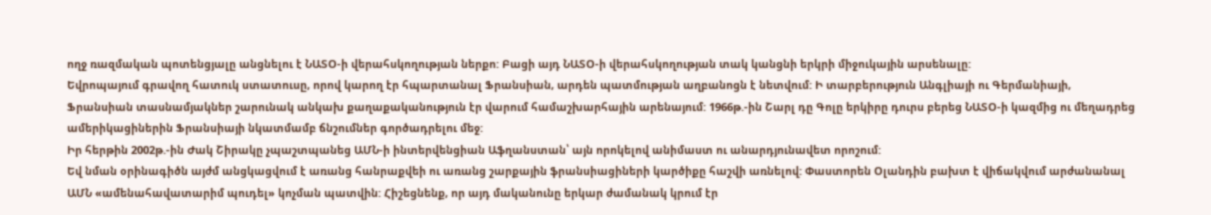ողջ ռազմական պոտենցյալը անցնելու է ՆԱՏՕ-ի վերահսկողության ներքո: Բացի այդ ՆԱՏՕ-ի վերահսկողության տակ կանցնի երկրի միջուկային արսենալը:
Եվրոպայում գրավող հատուկ ստատուսը, որով կարող էր հպարտանալ Ֆրանսիան, արդեն պատմության աղբանոցն է նետվում: Ի տարբերություն Անգլիայի ու Գերմանիայի, Ֆրանսիան տասնամյակներ շարունակ անկախ քաղաքականություն էր վարում համաշխարհային արենայում: 1966թ.-ին Շարլ դը Գոլը երկիրը դուրս բերեց ՆԱՏՕ-ի կազմից ու մեղադրեց ամերիկացիներին Ֆրանսիայի նկատմամբ ճնշումներ գործադրելու մեջ:
Իր հերթին 2002թ.-ին Ժակ Շիրակը չպաշտպանեց ԱՄՆ-ի ինտերվենցիան Աֆղանստան՝ այն որոկելով անիմաստ ու անարդյունավետ որոշում:
Եվ նման օրինագիծն այժմ անցկացվում է առանց հանրաքվեի ու առանց շարքային ֆրանսիացիների կարծիքը հաշվի առնելով: Փաստորեն Օլանդին բախտ է վիճակվում արժանանալ ԱՄՆ «ամենահավատարիմ պուդել» կոչման պատվին: Հիշեցնենք, որ այդ մականունը երկար ժամանակ կրում էր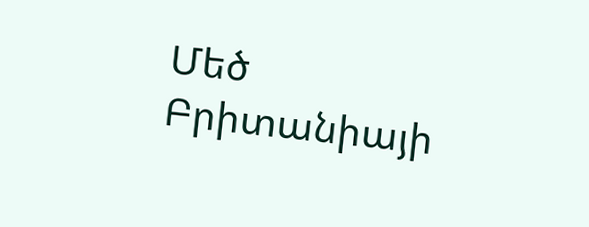Մեծ Բրիտանիայի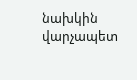նախկին վարչապետ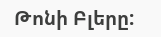Թոնի Բլերը: